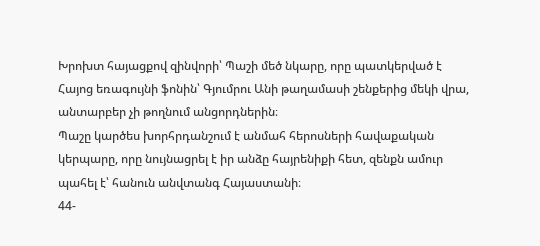Խրոխտ հայացքով զինվորի՝ Պաշի մեծ նկարը, որը պատկերված է Հայոց եռագույնի ֆոնին՝ Գյումրու Անի թաղամասի շենքերից մեկի վրա, անտարբեր չի թողնում անցորդներին։
Պաշը կարծես խորհրդանշում է անմահ հերոսների հավաքական կերպարը, որը նույնացրել է իր անձը հայրենիքի հետ, զենքն ամուր պահել է՝ հանուն անվտանգ Հայաստանի։
44-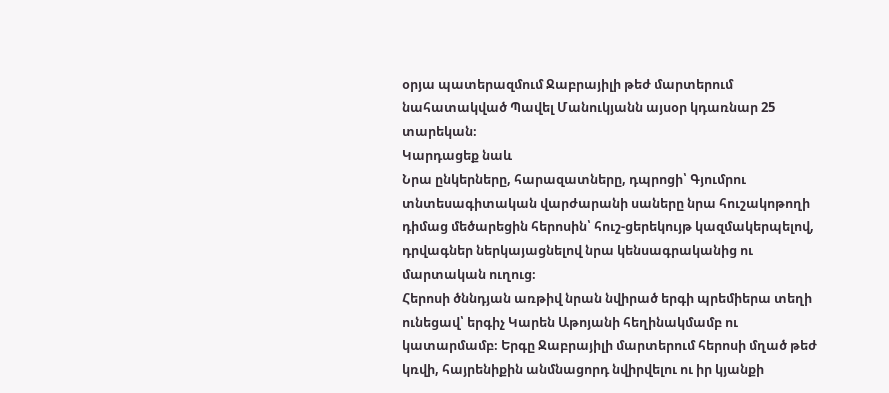օրյա պատերազմում Ջաբրայիլի թեժ մարտերում նահատակված Պավել Մանուկյանն այսօր կդառնար 25 տարեկան։
Կարդացեք նաև
Նրա ընկերները, հարազատները, դպրոցի՝ Գյումրու տնտեսագիտական վարժարանի սաները նրա հուշակոթողի դիմաց մեծարեցին հերոսին՝ հուշ-ցերեկույթ կազմակերպելով, դրվագներ ներկայացնելով նրա կենսագրականից ու մարտական ուղուց։
Հերոսի ծննդյան առթիվ նրան նվիրած երգի պրեմիերա տեղի ունեցավ՝ երգիչ Կարեն Աթոյանի հեղինակմամբ ու կատարմամբ։ Երգը Ջաբրայիլի մարտերում հերոսի մղած թեժ կռվի, հայրենիքին անմնացորդ նվիրվելու ու իր կյանքի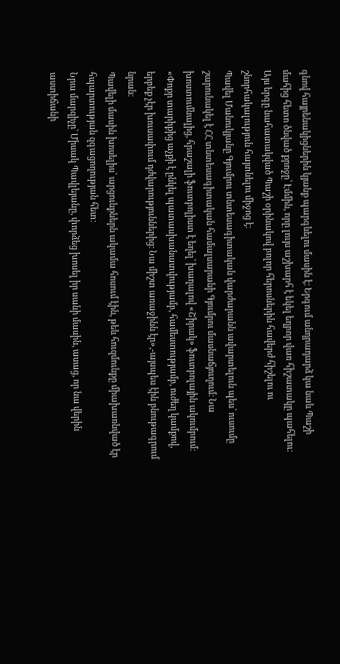գնով հայրենակիցներին կյանք պարգևելու մասին է։ Երգում անդրադարձ կա նաև Պաշի մահից հետո ծնված քրոջը՝ Էմմին, որը լույս աշխարհ է եկել եղբոր վառ հիշատակը պահելու։
Այս երգը նահատակված Պաշի օրինակով բոլոր հերոսներին հավերժ հիշելու ու շնորհակալություն հայտնելու միջոց է։
Պավել Մանուկյանը Գյումրու տնտեսագիտական վարժարանն ավարտելուն պես՝ ուսումը շարունակել է ՀՀ տնտեսագիտական համալսարանի Գյումրու մասնաճյուղում։ Նա խոստումնալից, հրաշալի ֆուտբոլիստ է եղել՝ խաղալով «Շիրակ» ֆուտբոլային ակումբում։
«Փոքր տարիքից աչքի է ընկել պատասխանատվությամբ, համեստությամբ, ուժեղ կամքով, երբեք չէր խուսափում դժվարություններից։ Նա միշտ առաջինն էր»,-այսպես էին բնութագրում նրան։
Պավելի մասին խոսելիս՝ արցունքներն ակամա հոսում էին, թեև հուզմունքը միախառնված էր հպարտության զգացողության հետ։
Նրա մարզիչը՝ Միսակ Պավլեյանը, փորձեց խոսել իր սանի մասին, ասաց, որ նա վերին աստիճանի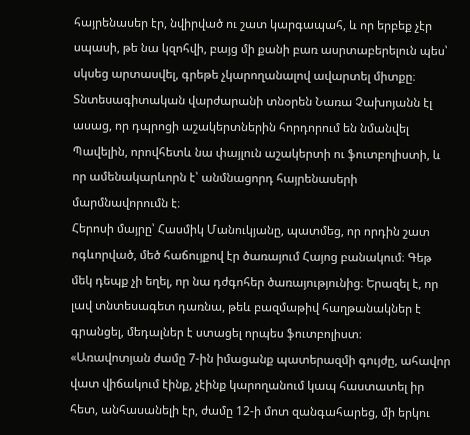հայրենասեր էր, նվիրված ու շատ կարգապահ, և որ երբեք չէր սպասի, թե նա կզոհվի, բայց մի քանի բառ ասրտաբերելուն պես՝ սկսեց արտասվել, գրեթե չկարողանալով ավարտել միտքը։
Տնտեսագիտական վարժարանի տնօրեն Նառա Չախոյանն էլ ասաց, որ դպրոցի աշակերտներին հորդորում են նմանվել Պավելին, որովհետև նա փայլուն աշակերտի ու ֆուտբոլիստի, և որ ամենակարևորն է՝ անմնացորդ հայրենասերի մարմնավորումն է։
Հերոսի մայրը՝ Հասմիկ Մանուկյանը, պատմեց, որ որդին շատ ոգևորված, մեծ հաճույքով էր ծառայում Հայոց բանակում։ Գեթ մեկ դեպք չի եղել, որ նա դժգոհեր ծառայությունից։ Երազել է, որ լավ տնտեսագետ դառնա, թեև բազմաթիվ հաղթանակներ է գրանցել, մեդալներ է ստացել որպես ֆուտբոլիստ։
«Առավոտյան ժամը 7-ին իմացանք պատերազմի գույժը, ահավոր վատ վիճակում էինք, չէինք կարողանում կապ հաստատել իր հետ, անհասանելի էր, ժամը 12-ի մոտ զանգահարեց, մի երկու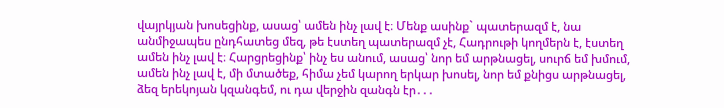վայրկյան խոսեցինք, ասաց՝ ամեն ինչ լավ է։ Մենք ասինք` պատերազմ է, նա անմիջապես ընդհատեց մեզ, թե էստեղ պատերազմ չէ, Հադրութի կողմերն է, էստեղ ամեն ինչ լավ է։ Հարցրեցինք՝ ինչ ես անում, ասաց՝ նոր եմ արթնացել, սուրճ եմ խմում, ամեն ինչ լավ է, մի մտածեք, հիմա չեմ կարող երկար խոսել, նոր եմ քնիցս արթնացել, ձեզ երեկոյան կզանգեմ, ու դա վերջին զանգն էր․․․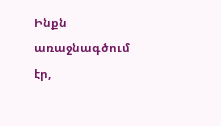Ինքն առաջնագծում էր,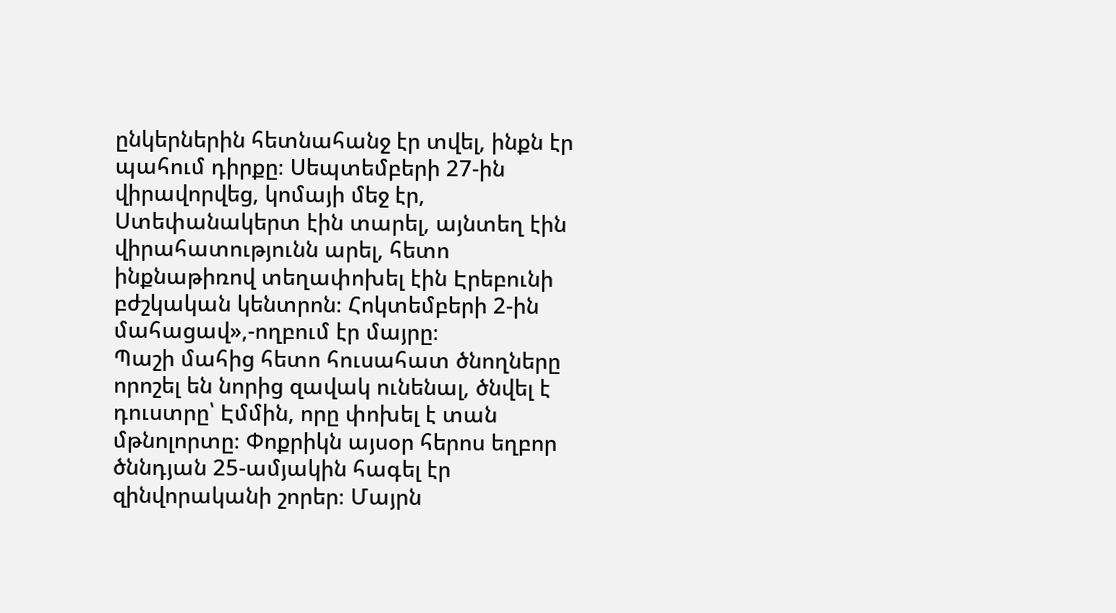ընկերներին հետնահանջ էր տվել, ինքն էր պահում դիրքը։ Սեպտեմբերի 27-ին վիրավորվեց, կոմայի մեջ էր, Ստեփանակերտ էին տարել, այնտեղ էին վիրահատությունն արել, հետո ինքնաթիռով տեղափոխել էին Էրեբունի բժշկական կենտրոն։ Հոկտեմբերի 2-ին մահացավ»,-ողբում էր մայրը։
Պաշի մահից հետո հուսահատ ծնողները որոշել են նորից զավակ ունենալ, ծնվել է դուստրը՝ Էմմին, որը փոխել է տան մթնոլորտը։ Փոքրիկն այսօր հերոս եղբոր ծննդյան 25-ամյակին հագել էր զինվորականի շորեր։ Մայրն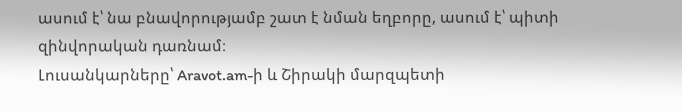ասում է՝ նա բնավորությամբ շատ է նման եղբորը, ասում է՝ պիտի զինվորական դառնամ։
Լուսանկարները՝ Aravot.am-ի և Շիրակի մարզպետի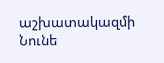աշխատակազմի
Նունե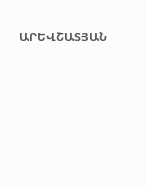ԱՐԵՎՇԱՏՅԱՆ